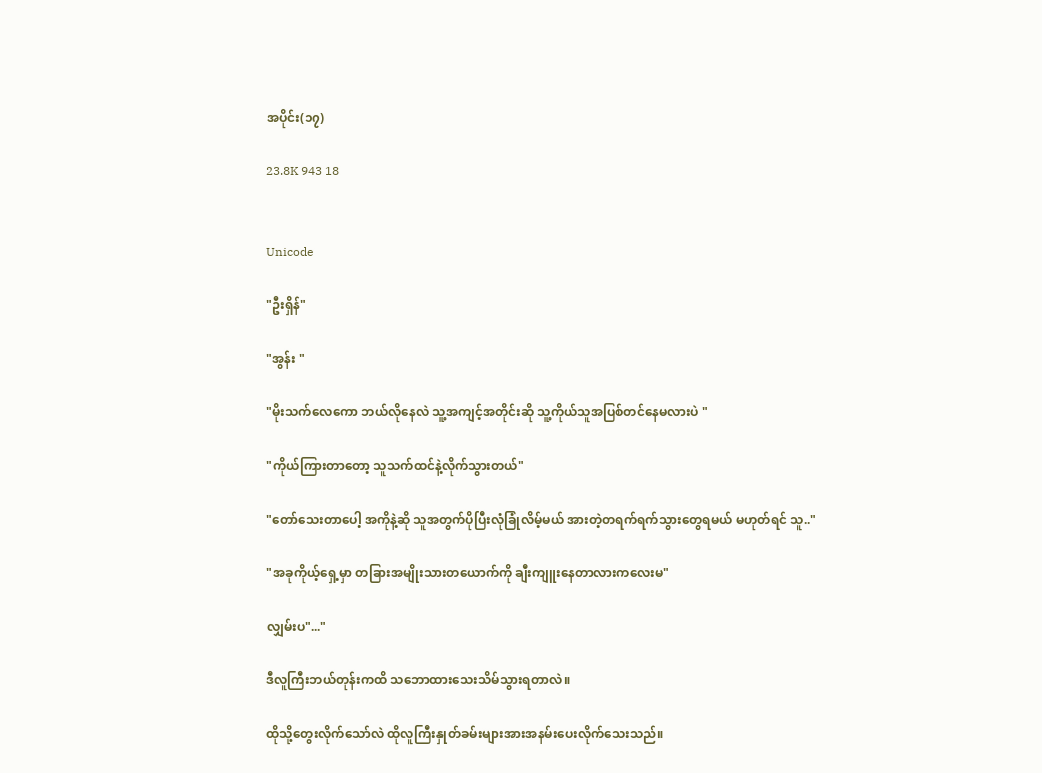အပိုင်း(၁၇)

23.8K 943 18


Unicode

"ဦးရှိန်"

"အွန်း "

"မိုးသက်လေကော ဘယ်လိုနေလဲ သူ့အကျင့်အတိုင်းဆို သူ့ကိုယ်သူအပြစ်တင်နေမလားပဲ "

"ကိုယ်ကြားတာတော့ သူသက်ထင်နဲ့လိုက်သွားတယ်"

"တော်သေးတာပေါ့ အကိုနဲ့ဆို သူအတွက်ပိုပြီးလုံခြုံလိမ့်မယ် အားတဲ့တရက်ရက်သွားတွေရမယ် မဟုတ်ရင် သူ.."

"အခုကိုယ့်ရှေ့မှာ တခြားအမျိုးသားတယောက်ကို ချီးကျူးနေတာလားကလေးမ"

လျှမ်းပ"..."

ဒီလူကြီးဘယ်တုန်းကထိ သဘောထားသေးသိမ်သွားရတာလဲ။

ထိုသို့တွေးလိုက်သော်လဲ ထိုလူကြီးနှုတ်ခမ်းများအားအနမ်းပေးလိုက်သေးသည်။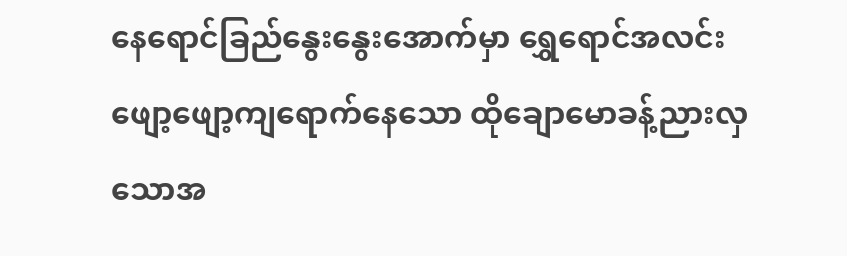နေရောင်ခြည်နွေးနွေးအောက်မှာ ရွှေရောင်အလင်းဖျော့ဖျော့ကျရောက်နေသော ထိုချောမောခန့်ညားလှသောအ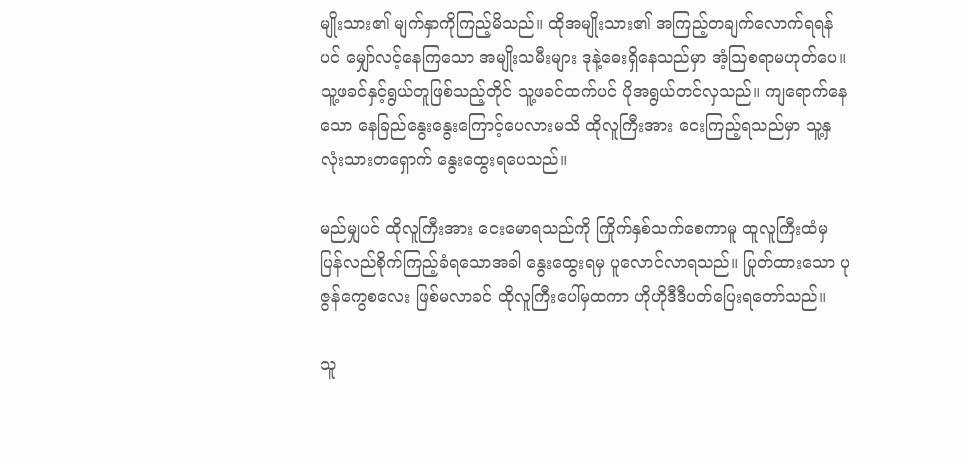မျိုးသား၏ မျက်နှာကိုကြည့်မိသည်။ ထိုအမျိုးသား၏ အကြည့်တချက်လောက်ရရန်ပင် မျှော်လင့်နေကြသော အမျိုးသမီးများ ဒုနဲ့ဓေးရှိနေသည်မှာ အံ့ဩစရာမဟုတ်ပေ။ သူ့ဖခင်နှင့်ရွယ်တူဖြစ်သည့်တိုင် သူ့ဖခင်ထက်ပင် ပိုအရွယ်တင်လှသည်။ ကျရောက်နေသော နေခြည်နွေးနွေးကြောင့်ပေလားမသိ ထိုလူကြီးအား ငေးကြည့်ရသည်မှာ သူ့နှလုံးသားတရှောက် နွေးထွေးရပေသည်။

မည်မျှပင် ထိုလူကြီးအား ငေးမောရသည်ကို ကြိုက်‌နှစ်သက်စေကာမူ ထူလူကြီးထံမှ ပြန်လည်စိုက်ကြည့်ခံရသောအခါ နွေးထွေးရမှ ပူလောင်လာရသည်။ ပြုတ်ထားသော ပုဇွန်ကွေစလေး ဖြစ်မလာခင် ထိုလူကြီးပေါ်မှထကာ ဟိုဟိုဒီဒီပတ်ပြေးရတော်သည်။

သူ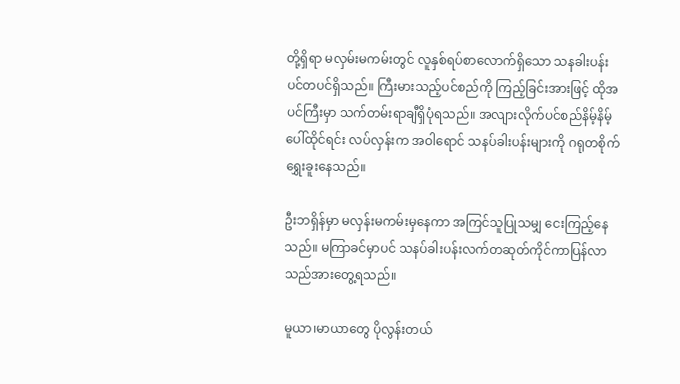တို့ရှိရာ မလှမ်းမကမ်းတွင် လူနှစ်ရပ်စာလောက်ရှိသော သနခါးပန်းပင်တပင်ရှိသည်။ ကြီးမားသည့်ပင်စည်ကို ကြည့်ခြင်းအားဖြင့် ထိုအပင်ကြီးမှာ သက်တမ်းရာချီရှိပုံရသည်။ အလျားလိုက်ပင်စည်နိမ့်နိမ့်ပေါ်ထိုင်ရင်း လပ်လှန်းက အဝါရောင် သနပ်ခါးပန်းများကို ဂရုတစိုက်ရွှေးခူးနေသည်။

ဦးဘရှိန်မှာ မလှန်းမကမ်းမှနေကာ အကြင်သူပြုသမျှ ငေးကြည့်နေသည်။ မကြာခင်မှာပင် သနပ်ခါးပန်းလက်တဆုတ်ကိုင်ကာပြန်လာသည်အားတွေ့ရသည်။

မူယာ၊မာယာတွေ ပိုလွန်းတယ်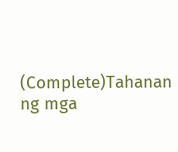(Complete)Tahanan ng mga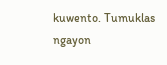kuwento. Tumuklas ngayon